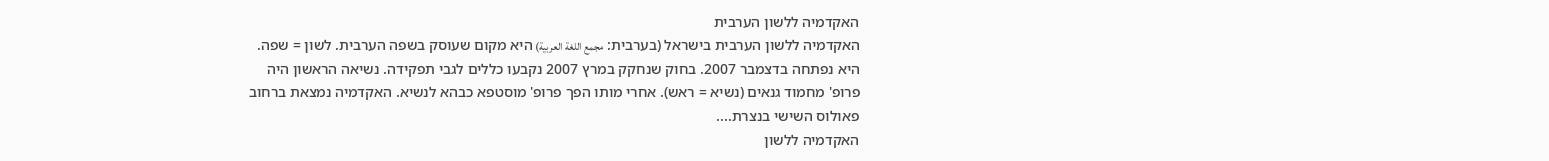האקדמיה ללשון הערבית
האקדמיה ללשון הערבית בישראל (בערבית: مجمع اللغة العربية) היא מקום שעוסק בשפה הערבית. לשון = שפה. היא נפתחה בדצמבר 2007. בחוק שנחקק במרץ 2007 נקבעו כללים לגבי תפקידה. נשיאה הראשון היה פרופ' מחמוד גנאים (נשיא = ראש). אחרי מותו הפך פרופ' מוסטפא כבהא לנשיא. האקדמיה נמצאת ברחוב פאולוס השישי בנצרת....
האקדמיה ללשון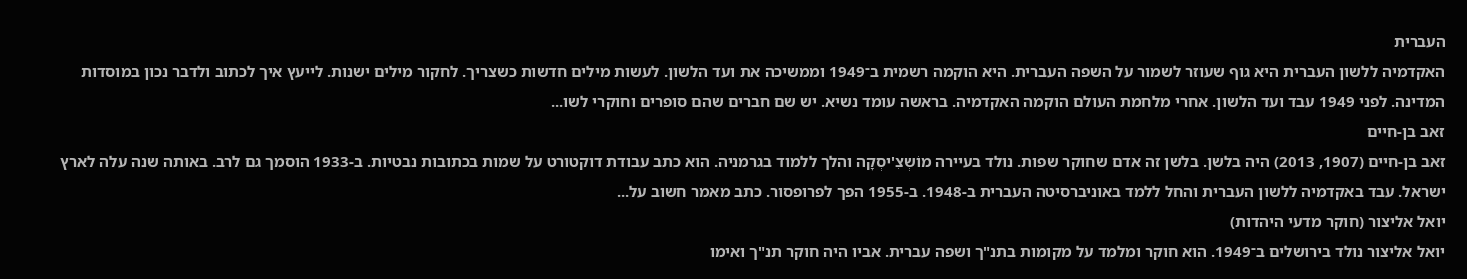העברית
האקדמיה ללשון העברית היא גוף שעוזר לשמור על השפה העברית. היא הוקמה רשמית ב־1949 וממשיכה את ועד הלשון. לעשות מילים חדשות כשצריך. לחקור מילים ישנות. לייעץ איך לכתוב ולדבר נכון במוסדות המדינה. לפני 1949 עבד ועד הלשון. אחרי מלחמת העולם הוקמה האקדמיה. בראשה עומד נשיא. יש שם חברים שהם סופרים וחוקרי לשו...
זאב בן-חיים
זאב בן-חיים (1907, 2013) היה בלשן. בלשן זה אדם שחוקר שפות. נולד בעיירה מוֹשְצִ'יסְקָה והלך ללמוד בגרמניה. הוא כתב עבודת דוקטורט על שמות בכתובות נבטיות. ב-1933 הוסמך גם לרב. באותה שנה עלה לארץ ישראל. עבד באקדמיה ללשון העברית והחל ללמד באוניברסיטה העברית ב-1948. ב-1955 הפך לפרופסור. כתב מאמר חשוב על...
יואל אליצור (חוקר מדעי היהדות)
יואל אליצור נולד בירושלים ב־1949. הוא חוקר ומלמד על מקומות בתנ"ך ושפה עברית. אביו היה חוקר תנ"ך ואימו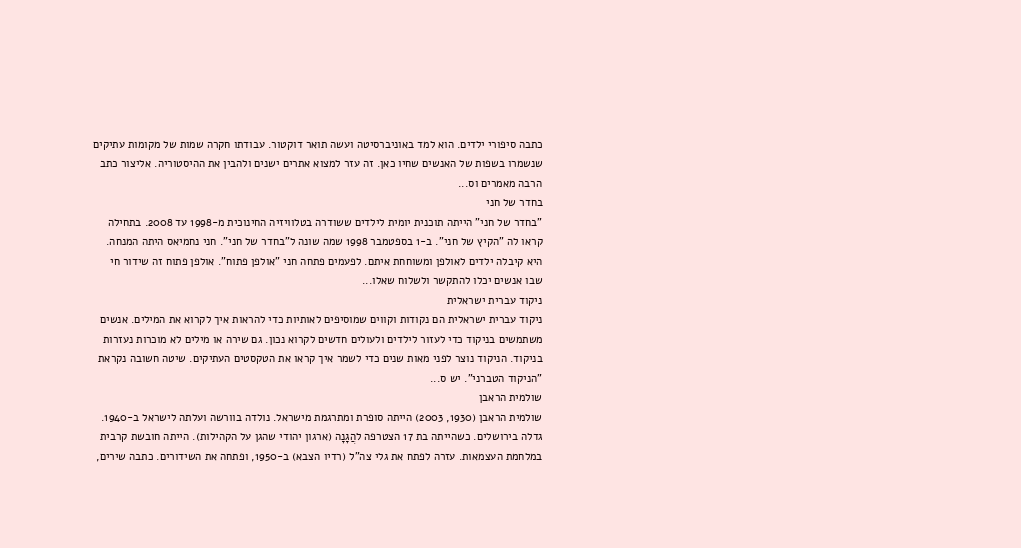כתבה סיפורי ילדים. הוא למד באוניברסיטה ועשה תואר דוקטור. עבודתו חקרה שמות של מקומות עתיקים שנשמרו בשפות של האנשים שחיו כאן. זה עזר למצוא אתרים ישנים ולהבין את ההיסטוריה. אליצור כתב הרבה מאמרים וס...
בחדר של חני
"בחדר של חני" הייתה תוכנית יומית לילדים ששודרה בטלוויזיה החינוכית מ-1998 עד 2008. בתחילה קראו לה "הקיץ של חני". ב-1 בספטמבר 1998 שמה שונה ל"בחדר של חני". חני נחמיאס היתה המנחה. היא קיבלה ילדים לאולפן ומשוחחת איתם. לפעמים פתחה חני "אולפן פתוח". אולפן פתוח זה שידור חי שבו אנשים יכלו להתקשר ולשלוח שאלו...
ניקוד עברית ישראלית
ניקוד עברית ישראלית הם נקודות וקווים שמוסיפים לאותיות כדי להראות איך לקרוא את המילים. אנשים משתמשים בניקוד כדי לעזור לילדים ולעולים חדשים לקרוא נכון. גם שירה או מילים לא מוכרות נעזרות בניקוד. הניקוד נוצר לפני מאות שנים כדי לשמר איך קראו את הטקסטים העתיקים. שיטה חשובה נקראת "הניקוד הטברני". יש ס...
שולמית הראבן
שולמית הראבן (1930, 2003) הייתה סופרת ומתרגמת מישראל. נולדה בוורשה ועלתה לישראל ב-1940. גדלה בירושלים. כשהייתה בת 17 הצטרפה להֲגָנָה (ארגון יהודי שהגן על הקהילות). הייתה חובשת קרבית במלחמת העצמאות. עזרה לפתח את גלי צה"ל (רדיו הצבא) ב-1950, ופתחה את השידורים. כתבה שירים,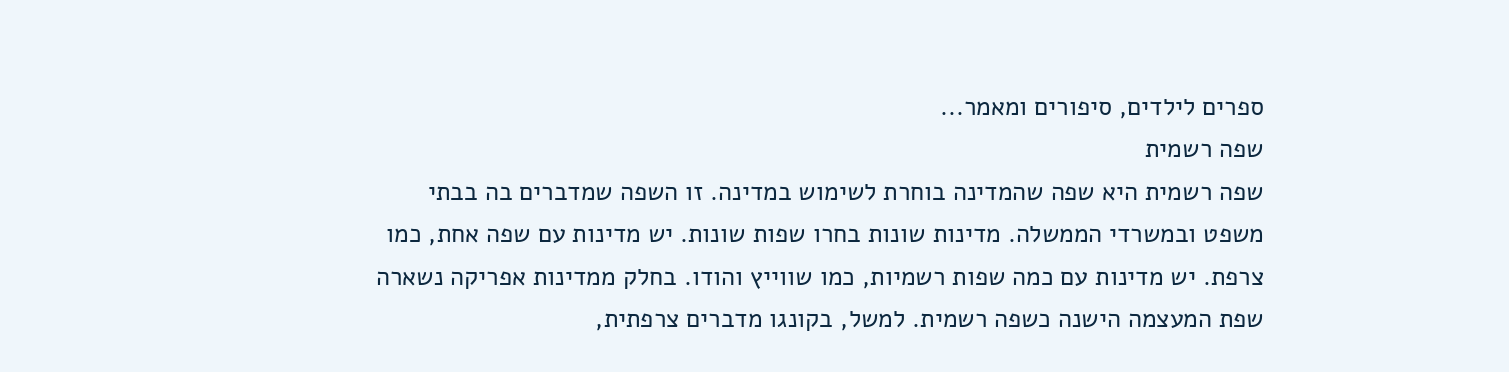ספרים לילדים, סיפורים ומאמר...
שפה רשמית
שפה רשמית היא שפה שהמדינה בוחרת לשימוש במדינה. זו השפה שמדברים בה בבתי משפט ובמשרדי הממשלה. מדינות שונות בחרו שפות שונות. יש מדינות עם שפה אחת, כמו צרפת. יש מדינות עם כמה שפות רשמיות, כמו שווייץ והודו. בחלק ממדינות אפריקה נשארה שפת המעצמה הישנה כשפה רשמית. למשל, בקונגו מדברים צרפתית,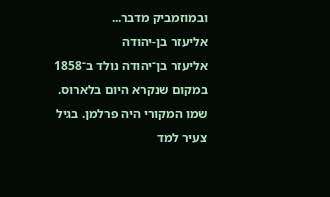ובמוזמביק מדבר...
אליעזר בן-יהודה
אליעזר בן־יהודה נולד ב־1858 במקום שנקרא היום בלארוס. שמו המקורי היה פרלמן. בגיל צעיר למד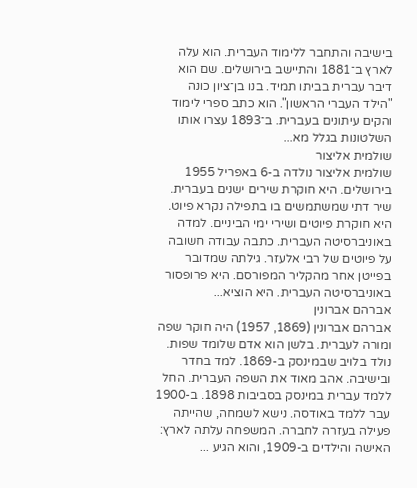בישיבה והתחבר ללימוד העברית. הוא עלה לארץ ב־1881 והתיישב בירושלים. שם הוא דיבר עברית בביתו תמיד. בנו בן־ציון כונה "הילד העברי הראשון". הוא כתב ספרי לימוד והקים עיתונים בעברית. ב־1893 עצרו אותו השלטונות בגלל מא...
שולמית אליצור
שולמית אליצור נולדה ב-6 באפריל 1955 בירושלים. היא חוקרת שירים ישנים בעברית. שיר דתי שמשתמשים בו בתפילה נקרא פיוט. היא חוקרת פיוטים ושירי ימי הביניים. למדה באוניברסיטה העברית. כתבה עבודה חשובה על פיוטים של רבי אלעזר. גילתה שמדובר בפייטן אחר מהקליר המפורסם. היא פרופסור באוניברסיטה העברית. היא הוציא...
אברהם אברונין
אברהם אברונין (1869, 1957) היה חוקר שפה ומורה לעברית. בלשן הוא אדם שלומד שפות. נולד בלויב שבמינסק ב-1869. למד בחדר ובישיבה. אהב מאוד את השפה העברית. החל ללמד עברית במינסק בסביבות 1898. ב-1900 עבר ללמד באודסה. נישא לשמחה, שהייתה פעילה בעזרה לחברה. המשפחה עלתה לארץ: האישה והילדים ב-1909, והוא הגיע ...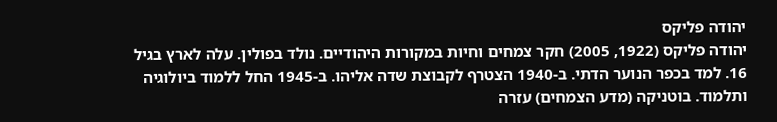יהודה פליקס
יהודה פליקס (1922, 2005) חקר צמחים וחיות במקורות היהודיים. נולד בפולין. עלה לארץ בגיל 16. למד בכפר הנוער הדתי. ב-1940 הצטרף לקבוצת שדה אליהו. ב-1945 החל ללמוד ביולוגיה ותלמוד. בוטניקה (מדע הצמחים) עזרה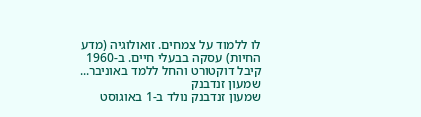לו ללמוד על צמחים. זואולוגיה (מדע החיות) עסקה בבעלי חיים. ב-1960 קיבל דוקטורט והחל ללמד באוניבר...
שמעון זנדבנק
שמעון זנדבנק נולד ב-1 באוגוסט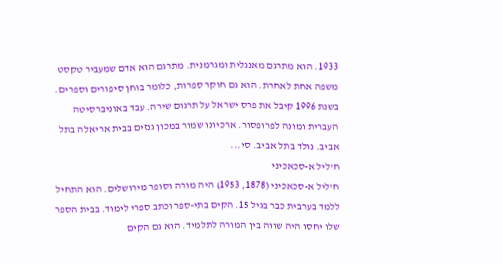1933. הוא מתרגם מאנגלית ומגרמנית. מתרגם הוא אדם שמעביר טקסט משפה אחת לאחרת. הוא גם חוקר ספרות, כלומר בוחן סיפורים וספרים. בשנת 1996 קיבל את פרס ישראל על תרגום שירה. עבד באוניברסיטה העברית ומונה לפרופסור. ארכיונו שמור במכון גנזים בבית אריאלה בתל אביב. נולד בתל אביב. סי...
ח'ליל א-סכאכיני
ח'ליל א-סכאכיני (1878, 1953) היה מורה וסופר מירושלים. הוא התחיל ללמד בערבית כבר בגיל 15. הקים בתי‑ספר וכתב ספרי לימוד. בבית הספר שלו יחסו היה שווה בין המורה לתלמיד. הוא גם הקים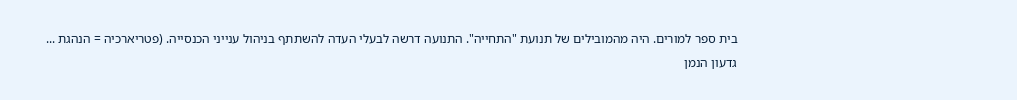בית ספר למורים. היה מהמובילים של תנועת "התחייה". התנועה דרשה לבעלי העדה להשתתף בניהול ענייני הכנסייה. (פטריארכיה = הנהגת ...
גדעון הנמן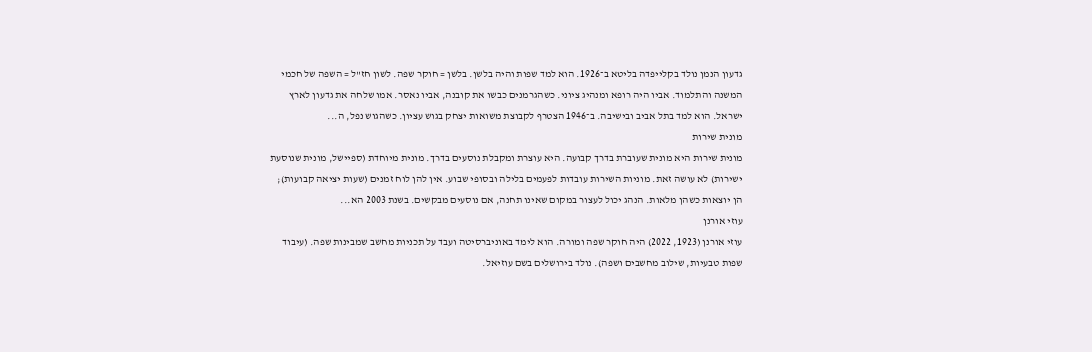גדעון הנמן נולד בקלייפדה בליטא ב־1926. הוא למד שפות והיה בלשן. בלשן = חוקר שפה. לשון חז"ל = השפה של חכמי המשנה והתלמוד. אביו היה רופא ומנהיג ציוני. כשהגרמנים כבשו את קובנה, אביו נאסר. אמו שלחה את גדעון לארץ ישראל. הוא למד בתל אביב ובישיבה. ב־1946 הצטרף לקבוצת משואות יצחק בגוש עציון. כשהגוש נפל, ה...
מונית שירות
מונית שירות היא מונית שעוברת בדרך קבועה. היא עוצרת ומקבלת נוסעים בדרך. מונית מיוחדת (ספיישל, מונית שנוסעת ישירות) לא עושה זאת. מוניות השירות עובדות לפעמים בלילה ובסופי שבוע. אין להן לוח זמנים (שעות יציאה קבועות); הן יוצאות כשהן מלאות. הנהג יכול לעצור במקום שאינו תחנה, אם נוסעים מבקשים. בשנת 2003 הא...
עוזי אורנן
עוזי אורנן (1923, 2022) היה חוקר שפה ומורה. הוא לימד באוניברסיטה ועבד על תכניות מחשב שמבינות שפה. (עיבוד שפות טבעיות, שילוב מחשבים ושפה). נולד בירושלים בשם עוזיאל.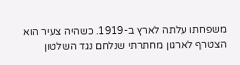משפחתו עלתה לארץ ב-1919. כשהיה צעיר הוא הצטרף לארגון מחתרתי שנלחם נגד השלטון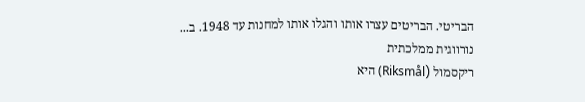הבריטי. הבריטים עצרו אותו והגלו אותו למחנות עד 1948. ב...
נורווגית ממלכתית
ריקסמול (Riksmål) היא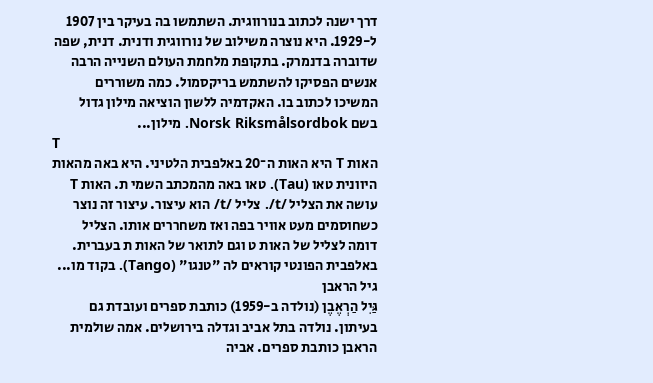דרך ישנה לכתוב בנורווגית. השתמשו בה בעיקר בין 1907 ל-1929. היא נוצרה משילוב של נורווגית ודנית. דנית, שפה שדוברה בדנמרק. בתקופת מלחמת העולם השנייה הרבה אנשים הפסיקו להשתמש בריקסמול. כמה משוררים המשיכו לכתוב בו. האקדמיה ללשון הוציאה מילון גדול בשם Norsk Riksmålsordbok. מילון...
T
האות T היא האות ה־20 באלפבית הלטיני. היא באה מהאות היוונית טאו (Tau). טאו באה מהמכתב השמי ת. האות T עושה את הצליל /t/. צליל /t/ הוא עיצור. עיצור זה נוצר כשחוסמים מעט אוויר בפה ואז משחררים אותו. הצליל דומה לצליל של האות ט וגם לתואר של האות ת בעברית. באלפבית הפונטי קוראים לה "טנגו" (Tango). בקוד מו...
גיל הראבן
גַּיִל הַרְאֶבֶן (נולדה ב-1959) כותבת ספרים ועובדת גם בעיתון. נולדה בתל אביב וגדלה בירושלים. אמה שולמית הראבן כותבת ספרים. אביה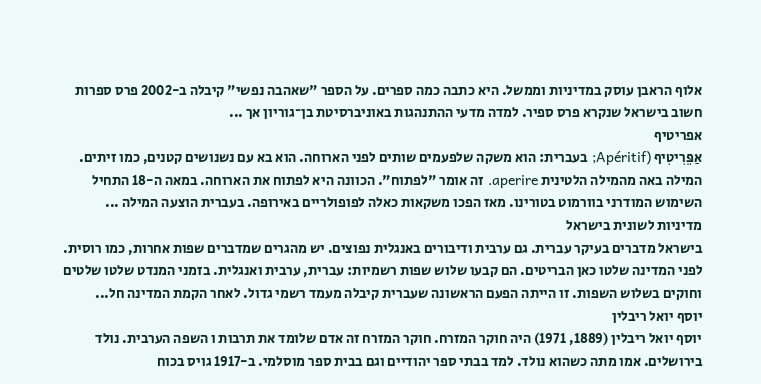אלוף הראבן עוסק במדיניות וממשל. היא כתבה כמה ספרים. על הספר "שאהבה נפשי" קיבלה ב-2002 פרס ספרות חשוב בישראל שנקרא פרס ספיר. למדה מדעי ההתנהגות באוניברסיטת בן־גוריון אך ...
אפריטיף
אַפֵּרִיטִיף (Apéritif; בעברית: הוא משקה שלפעמים שותים לפני הארוחה. הוא בא עם נשנושים קטנים, כמו זיתים. המילה באה מהמילה הלטינית aperire. זה אומר "לפתוח". הכוונה היא לפתוח את הארוחה. במאה ה-18 התחיל השימוש המודרני בוורמוט בטורינו. מאז הפכו משקאות כאלה לפופולריים באירופה. בעברית הוצעה המילה ...
מדיניות לשונית בישראל
בישראל מדברים בעיקר עברית. גם ערבית ודיבורים באנגלית נפוצים. יש מהגרים שמדברים שפות אחרות, כמו רוסית. לפני המדינה שלטו כאן הבריטים. הם קבעו שלוש שפות רשמיות: עברית, ערבית ואנגלית. בזמני המנדט שלטו שלטים וחוקים בשלוש השפות. זו הייתה הפעם הראשונה שעברית קיבלה מעמד רשמי גדול. לאחר הקמת המדינה חל...
יוסף יואל ריבלין
יוסף יואל ריבלין (1889, 1971) היה חוקר המזרח. חוקר המזרח זה אדם שלומד את תרבות ו השפה הערבית. נולד בירושלים. אמו מתה כשהוא נולד. למד בבתי ספר יהודיים וגם בבית ספר מוסלמי. ב-1917 גויס בכוח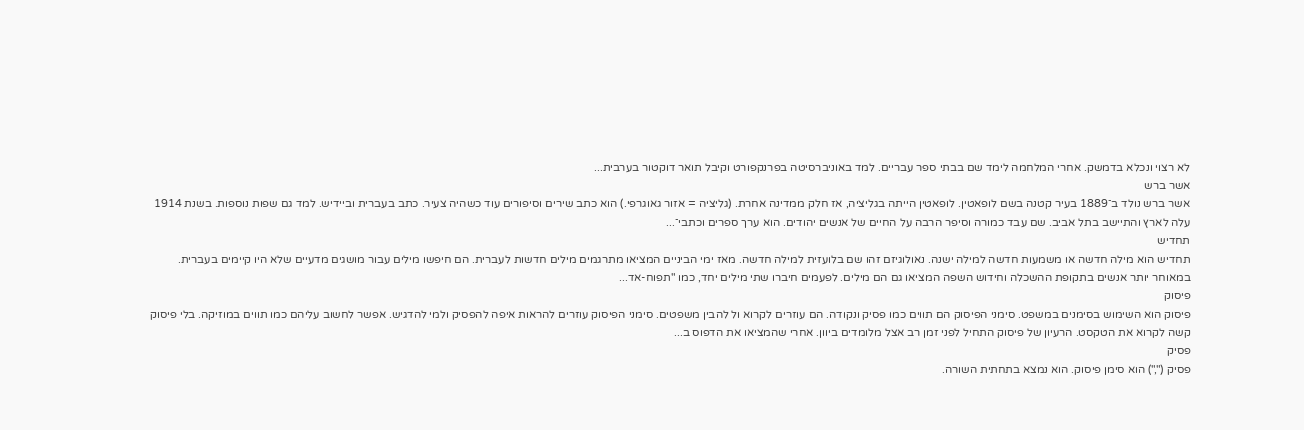לא רצוי ונכלא בדמשק. אחרי המלחמה לימד שם בבתי ספר עבריים. למד באוניברסיטה בפרנקפורט וקיבל תואר דוקטור בערבית...
אשר ברש
אשר ברש נולד ב־1889 בעיר קטנה בשם לופאטין. לופאטין הייתה בגליציה, אז חלק ממדינה אחרת. (גליציה = אזור גאוגרפי.) הוא כתב שירים וסיפורים עוד כשהיה צעיר. כתב בעברית וביידיש. למד גם שפות נוספות. בשנת 1914 עלה לארץ והתיישב בתל אביב. שם עבד כמורה וסיפר הרבה על החיים של אנשים יהודים. הוא ערך ספרים וכתבי־...
תחדיש
תחדיש הוא מילה חדשה או משמעות חדשה למילה ישנה. נאולוגיזם זהו שם בלועזית למילה חדשה. מאז ימי הביניים המציאו מתרגמים מילים חדשות לעברית. הם חיפשו מילים עבור מושגים מדעיים שלא היו קיימים בעברית. במאוחר יותר אנשים בתקופת ההשכלה וחידוש השפה המציאו גם הם מילים. לפעמים חיברו שתי מילים יחד, כמו "תפוח-אד...
פיסוק
פיסוק הוא השימוש בסימנים במשפט. סימני הפיסוק הם תווים כמו פסיק ונקודה. הם עוזרים לקרוא ול להבין משפטים. סימני הפיסוק עוזרים להראות איפה להפסיק ולמי להדגיש. אפשר לחשוב עליהם כמו תווים במוזיקה. בלי פיסוק קשה לקרוא את הטקסט. הרעיון של פיסוק התחיל לפני זמן רב אצל מלומדים ביוון. אחרי שהמציאו את הדפוס ב...
פסיק
פסיק (",") הוא סימן פיסוק. הוא נמצא בתחתית השורה.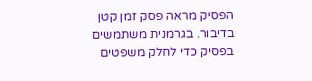הפסיק מראה פסק זמן קטן בדיבור. בגרמנית משתמשים בפסיק כדי לחלק משפטים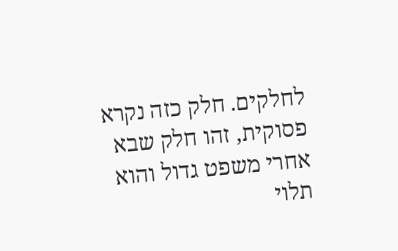לחלקים. חלק כזה נקרא פסוקית, זהו חלק שבא אחרי משפט גדול והוא תלוי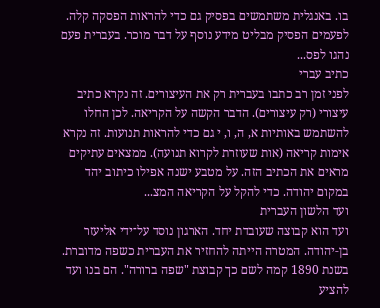בו. באנגלית משתמשים בפסיק גם כדי להראות הפסקה קלה. לפעמים הפסיק מבליט מידע נוסף על דבר מוכר. בעברית פעם נהגו לפס...
כתיב עברי
לפני זמן רב כתבו בעברית רק את העיצורים. זה נקרא כתיב עיצורי (רק עיצורים). הדבר הקשה על הקריאה. לכן החלו להשתמש באותיות א, ה, ו, י גם כדי להראות תנועות. זה נקרא אימות קריאה (אות שעוזרת לקרוא תנועה). ממצאים עתיקים מראים את הכתיב הזה. על מטבע ישנה אפילו כיתוב יהד במקום יהודה. כדי להקל על הקריאה המצ...
ועד הלשון העברית
ועד הוא קבוצה שעובדת יחד. הארגון נוסד על־ידי אליעזר בן‑יהודה. המטרה הייתה להחזיר את העברית כשפה מדוברת. בשנת 1890 קמה לשם כך קבוצת "שפה ברורה". הם בנו ועד להציע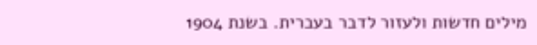מילים חדשות ולעזור לדבר בעברית. בשנת 1904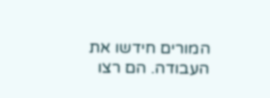המורים חידשו את העבודה. הם רצו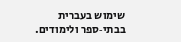שימוש בעברית בבתי‑ספר ולימודים.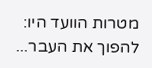מטרות הוועד היו: להפוך את העבר...